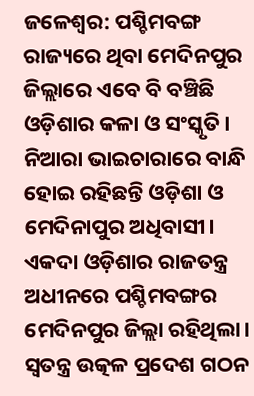ଜଳେଶ୍ୱର: ପଶ୍ଚିମବଙ୍ଗ ରାଜ୍ୟରେ ଥିବା ମେଦିନପୁର ଜିଲ୍ଲାରେ ଏବେ ବି ବଞ୍ଚିଛି ଓଡ଼ିଶାର କଳା ଓ ସଂସ୍କୃତି। ନିଆରା ଭାଇଚାରାରେ ବାନ୍ଧି ହୋଇ ରହିଛନ୍ତି ଓଡ଼ିଶା ଓ ମେଦିନାପୁର ଅଧିବାସୀ। ଏକଦା ଓଡ଼ିଶାର ରାଜତନ୍ତ୍ର ଅଧୀନରେ ପଶ୍ଚିମବଙ୍ଗର ମେଦିନପୁର ଜିଲ୍ଲା ରହିଥିଲା। ସ୍ବତନ୍ତ୍ର ଉତ୍କଳ ପ୍ରଦେଶ ଗଠନ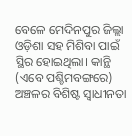ବେଳେ ମେଦିନପୁର ଜିଲ୍ଲା ଓଡ଼ିଶା ସହ ମିଶିବା ପାଇଁ ସ୍ଥିର ହୋଇଥିଲା। କାନ୍ଥି (ଏବେ ପଶ୍ଚିମବଙ୍ଗରେ) ଅଞ୍ଚଳର ବିଶିଷ୍ଟ ସ୍ବାଧୀନତା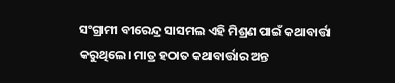ସଂଗ୍ରାମୀ ବୀରେନ୍ଦ୍ର ସାସମଲ ଏହି ମିଶ୍ରଣ ପାଇଁ କଥାବାର୍ତ୍ତା କରୁଥିଲେ। ମାତ୍ର ହଠାତ କଥାବାର୍ତ୍ତାର ଅନ୍ତ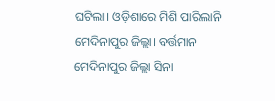ଘଟିଲା। ଓଡ଼ିଶାରେ ମିଶି ପାରିଲାନି ମେଦିନାପୁର ଜିଲ୍ଲା। ବର୍ତ୍ତମାନ ମେଦିନାପୁର ଜିଲ୍ଲା ସିନା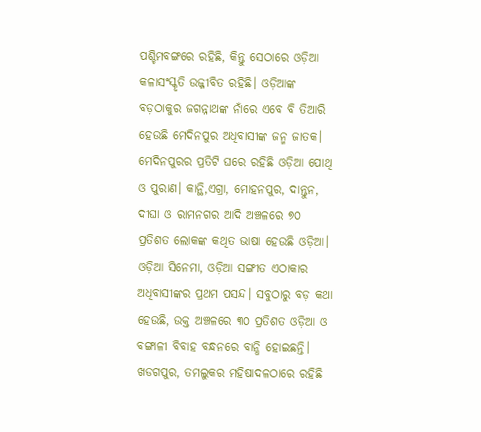ପଶ୍ଚିମବଙ୍ଗରେ ରହିଛି, କିନ୍ତୁ ସେଠାରେ ଓଡ଼ିଆ କଳାସଂସ୍କୃତି ଉଜ୍ଜୀବିତ ରହିଛି। ଓଡ଼ିଆଙ୍କ ବଡ଼ଠାକୁର ଜଗନ୍ନାଥଙ୍କ ନାଁରେ ଏବେ ବି ତିଆରି ହେଉଛି ମେଦିନପୁର ଅଧିବାସୀଙ୍କ ଜନ୍ମ ଜାତକ। ମେଦିନପୁରର ପ୍ରତିଟି ଘରେ ରହିଛି ଓଡ଼ିଆ ପୋଥି ଓ ପୁରାଣ। କାନ୍ଥି,ଏଗ୍ରା, ମୋହନପୁର, ଦାନ୍ତୁନ, ଦୀଘା ଓ ରାମନଗର ଆଦି ଅଞ୍ଚଳରେ ୭୦ ପ୍ରତିଶତ ଲୋକଙ୍କ କଥିତ ଭାଷା ହେଉଛି ଓଡ଼ିଆ।
ଓଡ଼ିଆ ସିନେମା, ଓଡ଼ିଆ ସଙ୍ଗୀତ ଏଠାକାର ଅଧିବାସୀଙ୍କର ପ୍ରଥମ ପସନ୍ଦ। ସବୁଠାରୁ ବଡ଼ କଥା ହେଉଛି, ଉକ୍ତ ଅଞ୍ଚଳରେ ୩୦ ପ୍ରତିଶତ ଓଡ଼ିଆ ଓ ବଙ୍ଗାଳୀ ବିବାହ ବନ୍ଧନରେ ବାନ୍ଧି ହୋଇଛନ୍ତି। ଖଡଗପୁର, ତମଲୁକର ମହିଷାଦଳଠାରେ ରହିଛି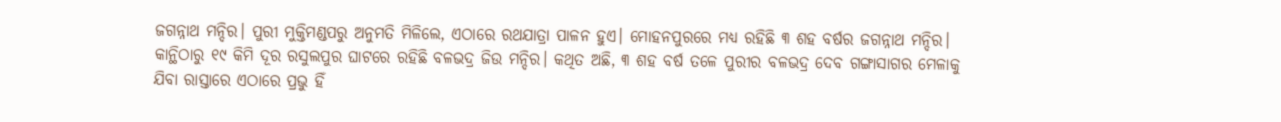ଜଗନ୍ନାଥ ମନ୍ଦିର। ପୁରୀ ମୁକ୍ତିମଣ୍ଡପରୁ ଅନୁମତି ମିଳିଲେ, ଏଠାରେ ରଥଯାତ୍ରା ପାଳନ ହୁଏ। ମୋହନପୁରରେ ମଧ୍ୟ ରହିଛି ୩ ଶହ ବର୍ଷର ଜଗନ୍ନାଥ ମନ୍ଦିର। କାନ୍ଥିଠାରୁ ୧୯ କିମି ଦୂର ରସୁଲପୁର ଘାଟରେ ରହିଛି ବଳଭଦ୍ର ଜିଉ ମନ୍ଦିର। କଥିତ ଅଛି, ୩ ଶହ ବର୍ଷ ତଳେ ପୁରୀର ବଳଭଦ୍ର ଦେବ ଗଙ୍ଗାସାଗର ମେଳାକୁ ଯିବା ରାସ୍ତାରେ ଏଠାରେ ପ୍ରଭୁ ହିଁ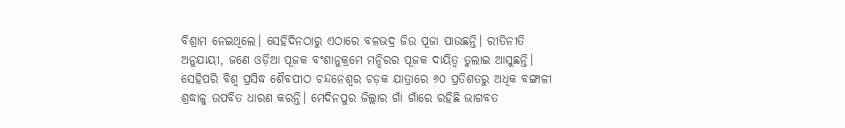ବିଶ୍ରାମ ନେଇଥିଲେ। ସେହିଦିନଠାରୁ ଏଠାରେ ବଳଭଦ୍ର ଜିଉ ପୂଜା ପାଉଛନ୍ତି। ରୀତିନୀତି ଅନୁଯାୟୀ, ଜଣେ ଓଡ଼ିଆ ପୂଜକ ବଂଶାନୁକ୍ରମେ ମନ୍ଦିରର ପୂଜକ ଦାୟିତ୍ୱ ତୁଲାଇ ଆସୁଛନ୍ତି। ସେହିପରି ବିଶ୍ବ ପ୍ରସିଦ୍ଧ ଶୈବପୀଠ ଚନ୍ଦନେଶ୍ବର ଚଡ଼କ ଯାତ୍ରାରେ ୬୦ ପ୍ରତିଶତରୁ ଅଧିକ ବଙ୍ଗାଳୀ ଶ୍ରଦ୍ଧାଳୁ ଉପବିତ ଧାରଣ କରନ୍ତି। ମେଦିନପୁର ଜିଲ୍ଲାର ଗାଁ ଗାଁରେ ରହିଛି ଭାଗବତ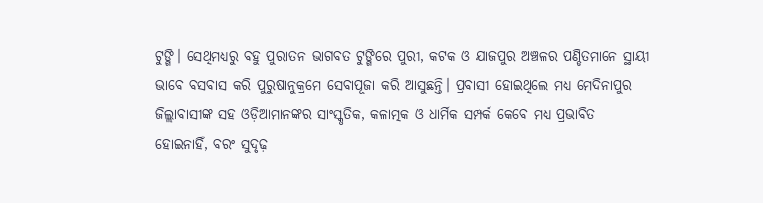ଟୁଙ୍ଗି। ସେଥିମଧ୍ୟରୁ ବହୁ ପୁରାତନ ଭାଗବତ ଟୁଙ୍ଗିରେ ପୁରୀ, କଟକ ଓ ଯାଜପୁର ଅଞ୍ଚଳର ପଣ୍ଡିତମାନେ ସ୍ଥାୟୀ ଭାବେ ବସବାସ କରି ପୁରୁଷାନୁକ୍ରମେ ସେବାପୂଜା କରି ଆସୁଛନ୍ତି। ପ୍ରବାସୀ ହୋଇଥିଲେ ମଧ୍ୟ ମେଦିନାପୁର ଜିଲ୍ଲାବାସୀଙ୍କ ସହ ଓଡ଼ିଆମାନଙ୍କର ସାଂସ୍କୃତିକ, କଳାତ୍ମକ ଓ ଧାର୍ମିକ ସମ୍ପର୍କ କେବେ ମଧ୍ୟ ପ୍ରଭାବିତ ହୋଇନାହିଁ, ବରଂ ସୁଦୃଢ଼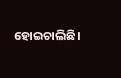ହୋଇଚାଲିଛି।